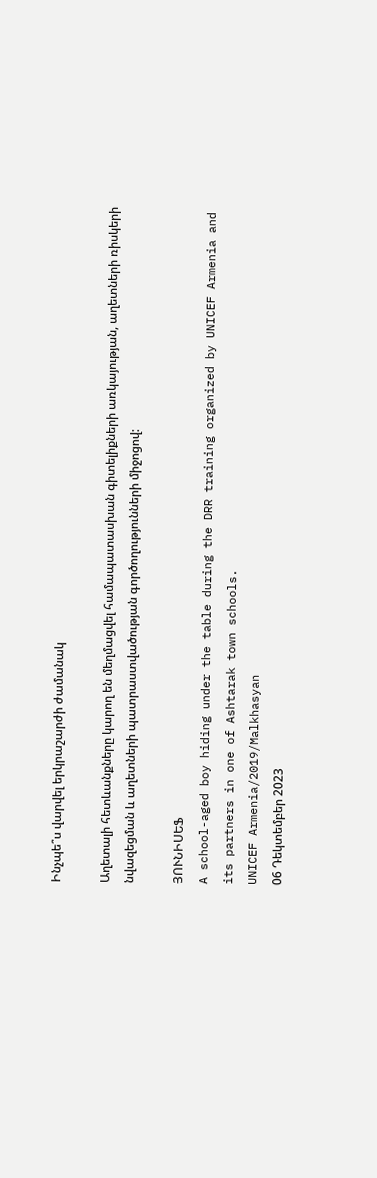Ինչպե՞ս վարվել երկրաշարժի ժամանակ

Աղետալի հետևանքները կարող են մեղմացվել համապատասխան գիտելիքների առկայության, աղետների ռիսկերի նվազեցման և աղետների պատրաստվածության գործողությունների միջոցով:

ՅՈՒՆԻՍԵՖ
A school-aged boy hiding under the table during the DRR training organized by UNICEF Armenia and its partners in one of Ashtarak town schools.
UNICEF Armenia/2019/Malkhasyan
06 Դեկտեմբեր 2023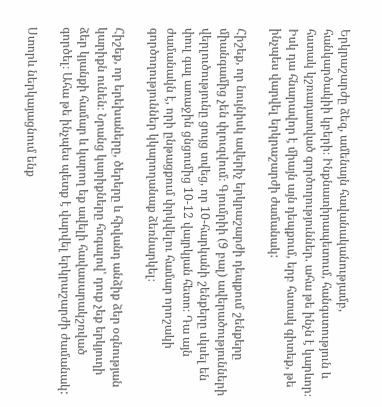Երկրաշարժը ձեզ‚ ամենայն հավանականությամբ‚ հանկարծակիի կբերի։ Ինքնատիրապետում‚ հանգստություն և հստակ կշռադատված գործողություններ. ահա թե ինչն է կարևոր։ Իսկ դա հնարավոր է միայն այն դեպքում, երբ հստակ գիտեք, թե ինչպես վարվել երկրաշարժի ժամանակ:

Հիշեք‚ որ նույնիսկ ավերիչ երկրաշարժի դեպքում շենքերը միանգամից չեն փլուզվում։ Գյումրիի (9 բալ) ավերածությունների վերլուծությունը ցույց տվեց‚ որ 10-հարկանի շենքերը սկսել են փուլ գալ առաջին ցնցումից 10-12 վայրկյան հետո։ Դա այն ժամանակն է‚ որի ընթացքում փրկվելու համար որոշակի գործողություններ կկարողանաք ձեռնարկել։

Հիշեք‚ որ երեխաները‚ ծերերը և հիվանդ անձիք ձեր օգնության կարիքն ունեն։ Նրանց կարիքները հոգալով՝ դուք չեք երկյուղի ձեր կյանքի համար և կարող եք ավելի հավասարակշռված գործել։ Ահա թե ինչպես պետք է վարվել երկրաշարժի ժամանակ:

Ստորև ներկայացնում ենք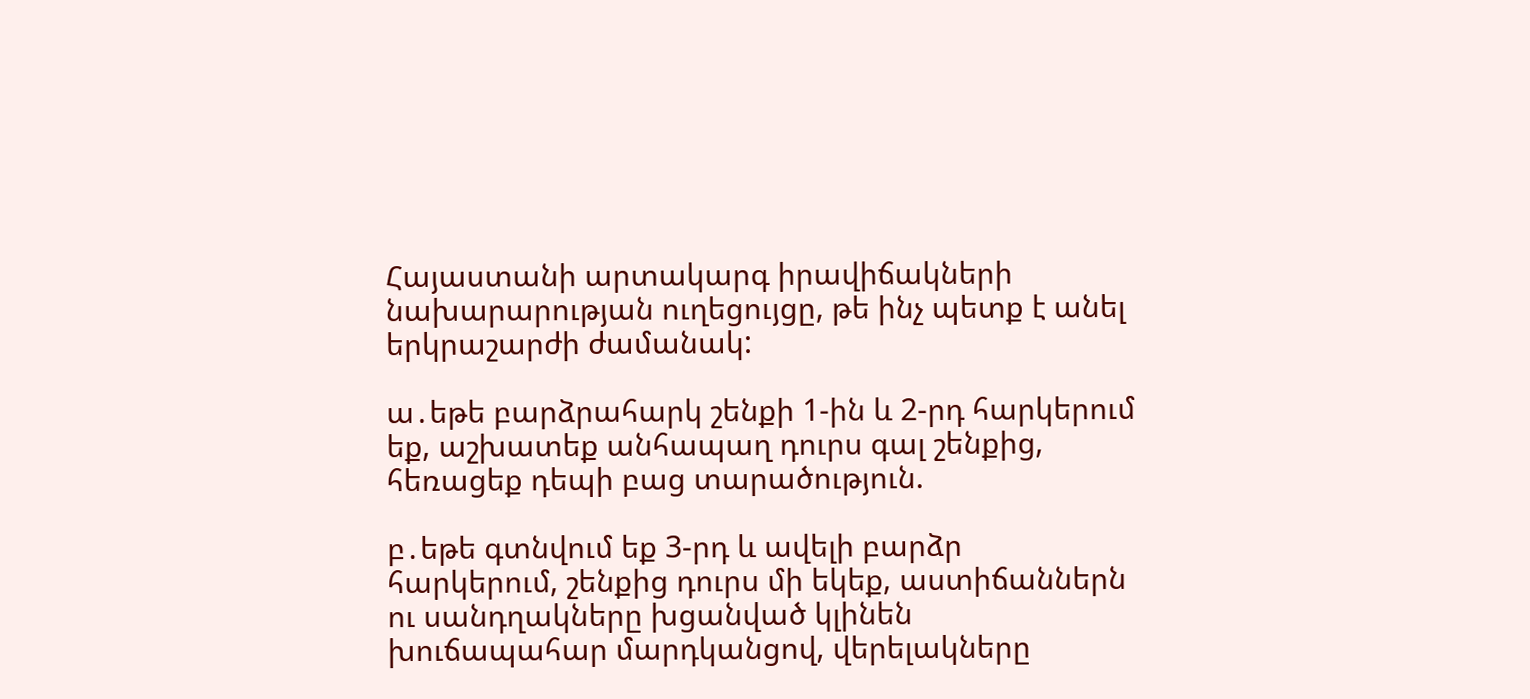Հայաստանի արտակարգ իրավիճակների նախարարության ուղեցույցը, թե ինչ պետք է անել երկրաշարժի ժամանակ:

ա․եթե բարձրահարկ շենքի 1-ին և 2-րդ հարկերում եք‚ աշխատեք անհապաղ դուրս գալ շենքից‚ հեռացեք դեպի բաց տարածություն.

բ․եթե գտնվում եք 3-րդ և ավելի բարձր հարկերում‚ շենքից դուրս մի եկեք‚ աստիճաններն ու սանդղակները խցանված կլինեն խուճապահար մարդկանցով‚ վերելակները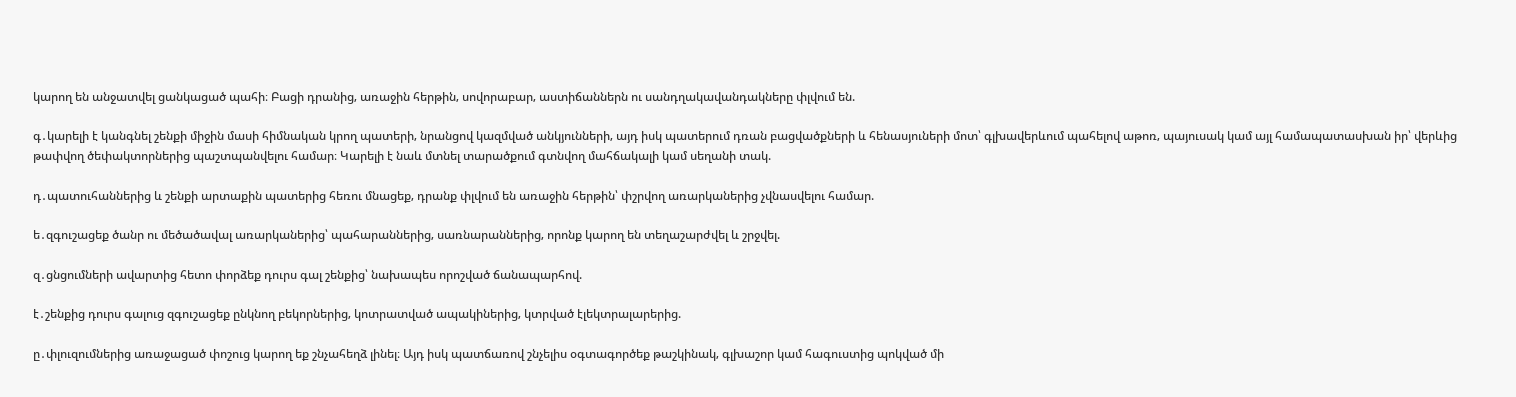կարող են անջատվել ցանկացած պահի։ Բացի դրանից‚ առաջին հերթին‚ սովորաբար‚ աստիճաններն ու սանդղակավանդակները փլվում են.

գ․կարելի է կանգնել շենքի միջին մասի հիմնական կրող պատերի‚ նրանցով կազմված անկյունների‚ այդ իսկ պատերում դռան բացվածքների և հենասյուների մոտ՝ գլխավերևում պահելով աթոռ‚ պայուսակ կամ այլ համապատասխան իր՝ վերևից թափվող ծեփակտորներից պաշտպանվելու համար։ Կարելի է նաև մտնել տարածքում գտնվող մահճակալի կամ սեղանի տակ.

դ․պատուհաններից և շենքի արտաքին պատերից հեռու մնացեք‚ դրանք փլվում են առաջին հերթին՝ փշրվող առարկաներից չվնասվելու համար.

ե․զգուշացեք ծանր ու մեծածավալ առարկաներից՝ պահարաններից‚ սառնարաններից‚ որոնք կարող են տեղաշարժվել և շրջվել.

զ․ցնցումների ավարտից հետո փորձեք դուրս գալ շենքից՝ նախապես որոշված ճանապարհով.

է․շենքից դուրս գալուց զգուշացեք ընկնող բեկորներից‚ կոտրատված ապակիներից‚ կտրված էլեկտրալարերից.

ը․փլուզումներից առաջացած փոշուց կարող եք շնչահեղձ լինել։ Այդ իսկ պատճառով շնչելիս օգտագործեք թաշկինակ‚ գլխաշոր կամ հագուստից պոկված մի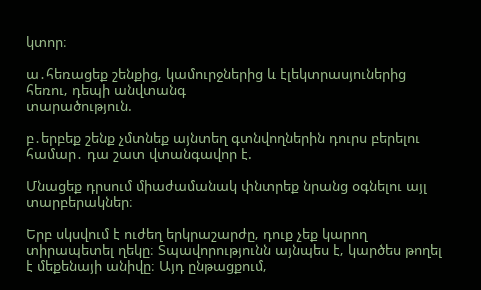կտոր։

ա․հեռացեք շենքից‚ կամուրջներից և էլեկտրասյուներից հեռու‚ դեպի անվտանգ
տարածություն.

բ․երբեք շենք չմտնեք այնտեղ գտնվողներին դուրս բերելու համար․ դա շատ վտանգավոր է.

Մնացեք դրսում միաժամանակ փնտրեք նրանց օգնելու այլ տարբերակներ։

Երբ սկսվում է ուժեղ երկրաշարժը‚ դուք չեք կարող տիրապետել ղեկը։ Տպավորությունն այնպես է‚ կարծես թողել է մեքենայի անիվը։ Այդ ընթացքում‚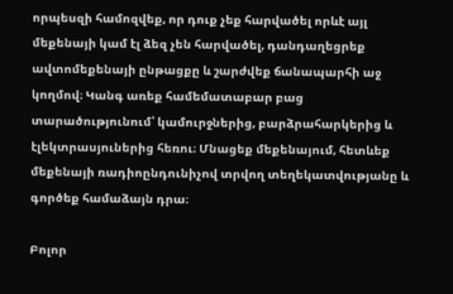որպեսզի համոզվեք‚ որ դուք չեք հարվածել որևէ այլ մեքենայի կամ էլ ձեզ չեն հարվածել‚ դանդաղեցրեք ավտոմեքենայի ընթացքը և շարժվեք ճանապարհի աջ կողմով։ Կանգ առեք համեմատաբար բաց տարածությունում՝ կամուրջներից‚ բարձրահարկերից և էլեկտրասյուներից հեռու։ Մնացեք մեքենայում‚ հետևեք մեքենայի ռադիոընդունիչով տրվող տեղեկատվությանը և գործեք համաձայն դրա։

Բոլոր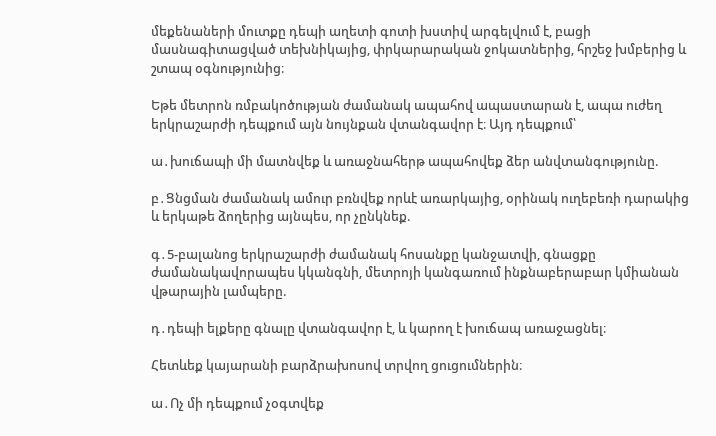մեքենաների մուտքը դեպի աղետի գոտի խստիվ արգելվում է‚ բացի մասնագիտացված տեխնիկայից‚ փրկարարական ջոկատներից‚ հրշեջ խմբերից և շտապ օգնությունից։

Եթե մետրոն ռմբակոծության ժամանակ ապահով ապաստարան է‚ ապա ուժեղ երկրաշարժի դեպքում այն նույնքան վտանգավոր է։ Այդ դեպքում՝

ա․խուճապի մի մատնվեք և առաջնահերթ ապահովեք ձեր անվտանգությունը.

բ․Ցնցման ժամանակ ամուր բռնվեք որևէ առարկայից‚ օրինակ ուղեբեռի դարակից և երկաթե ձողերից այնպես‚ որ չընկնեք.

գ․5-բալանոց երկրաշարժի ժամանակ հոսանքը կանջատվի‚ գնացքը ժամանակավորապես կկանգնի‚ մետրոյի կանգառում ինքնաբերաբար կմիանան վթարային լամպերը.

դ․դեպի ելքերը գնալը վտանգավոր է‚ և կարող է խուճապ առաջացնել։

Հետևեք կայարանի բարձրախոսով տրվող ցուցումներին։

ա․Ոչ մի դեպքում չօգտվեք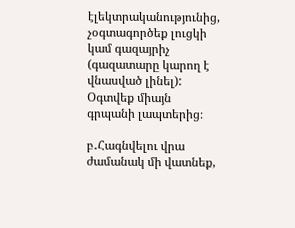էլեկտրականությունից‚ չօգտագործեք լուցկի կամ գազայրիչ (գազատարը կարող է վնասված լինել): Օգտվեք միայն գրպանի լապտերից։

բ․Հագնվելու վրա ժամանակ մի վատնեք‚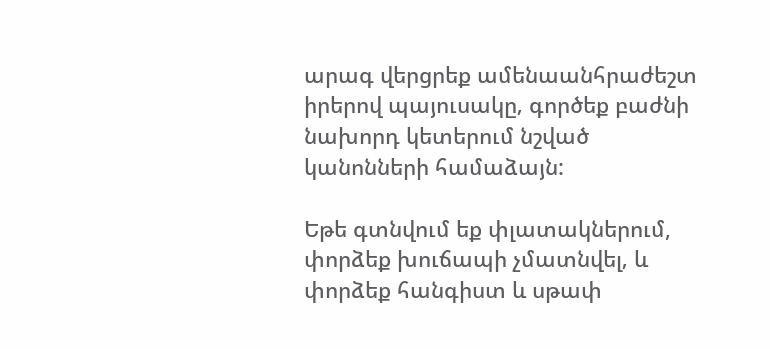արագ վերցրեք ամենաանհրաժեշտ իրերով պայուսակը‚ գործեք բաժնի նախորդ կետերում նշված կանոնների համաձայն:

Եթե գտնվում եք փլատակներում, փորձեք խուճապի չմատնվել‚ և փորձեք հանգիստ և սթափ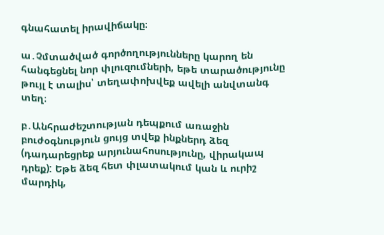գնահատել իրավիճակը։

ա․Չմտածված գործողությունները կարող են հանգեցնել նոր փլուզումների‚ եթե տարածությունը թույլ է տալիս՝ տեղափոխվեք ավելի անվտանգ տեղ։

բ․Անհրաժեշտության դեպքում առաջին բուժօգնություն ցույց տվեք ինքներդ ձեզ (դադարեցրեք արյունահոսությունը‚ վիրակապ դրեք): Եթե ձեզ հետ փլատակում կան և ուրիշ մարդիկ‚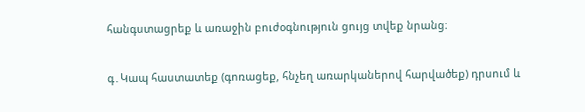հանգստացրեք և առաջին բուժօգնություն ցույց տվեք նրանց։

գ․Կապ հաստատեք (գոռացեք‚ հնչեղ առարկաներով հարվածեք) դրսում և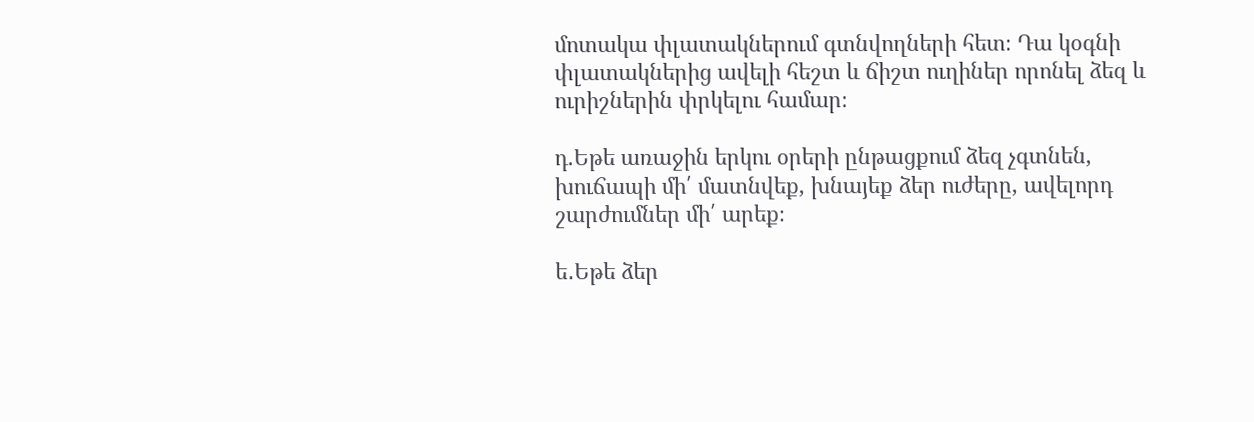մոտակա փլատակներում գտնվողների հետ։ Դա կօգնի փլատակներից ավելի հեշտ և ճիշտ ուղիներ որոնել ձեզ և ուրիշներին փրկելու համար։

դ.Եթե առաջին երկու օրերի ընթացքում ձեզ չգտնեն‚ խուճապի մի՛ մատնվեք‚ խնայեք ձեր ուժերը‚ ավելորդ շարժումներ մի՛ արեք։

ե․Եթե ձեր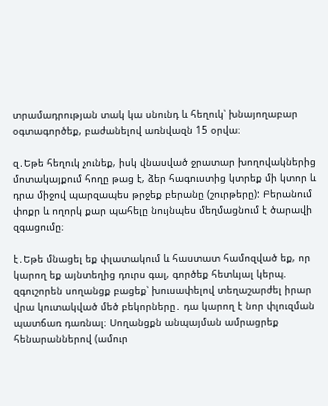տրամադրության տակ կա սնունդ և հեղուկ՝ խնայողաբար օգտագործեք, բաժանելով առնվազն 15 օրվա։

զ․Եթե հեղուկ չունեք‚ իսկ վնասված ջրատար խողովակներից մոտակայքում հողը թաց է‚ ձեր հագուստից կտրեք մի կտոր և դրա միջով պարզապես թրջեք բերանը (շուրթերը): Բերանում փոքր և ողորկ քար պահելը նույնպես մեղմացնում է ծարավի զգացումը։

է․Եթե մնացել եք փլատակում և հաստատ համոզված եք‚ որ կարող եք այնտեղից դուրս գալ‚ գործեք հետևյալ կերպ. զգուշորեն սողանցք բացեք՝ խուսափելով տեղաշարժել իրար վրա կուտակված մեծ բեկորները․ դա կարող է նոր փլուզման պատճառ դառնալ։ Սողանցքն անպայման ամրացրեք հենարաններով (ամուր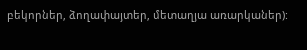բեկորներ‚ ձողափայտեր‚ մետաղյա առարկաներ):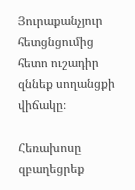Յուրաքանչյուր հետցնցումից հետո ուշադիր զննեք սողանցքի վիճակը։

Հեռախոսը զբաղեցրեք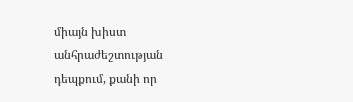միայն խիստ անհրաժեշտության դեպքում, քանի որ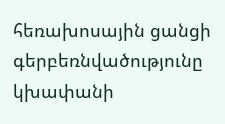հեռախոսային ցանցի գերբեռնվածությունը կխափանի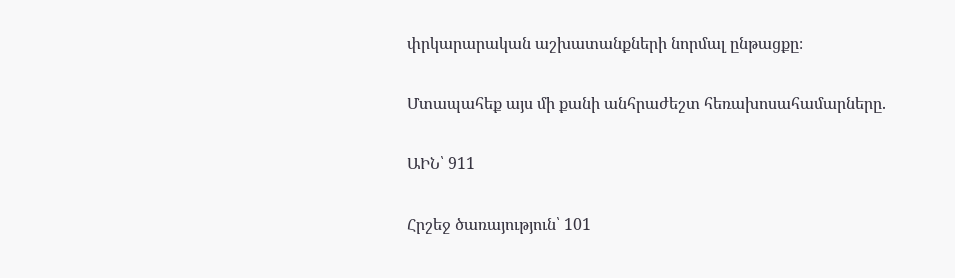փրկարարական աշխատանքների նորմալ ընթացքը։

Մտապահեք այս մի քանի անհրաժեշտ հեռախոսահամարները.

ԱԻՆ՝ 911

Հրշեջ ծառայություն՝ 101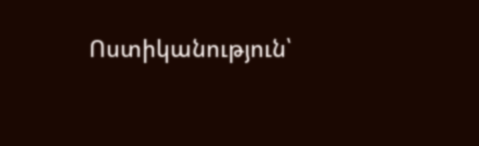Ոստիկանություն՝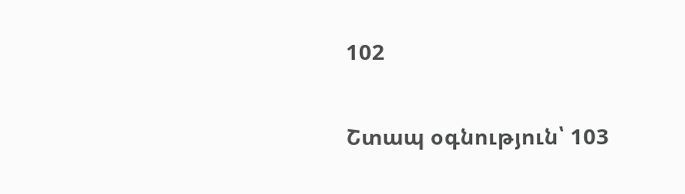102

Շտապ օգնություն՝ 103